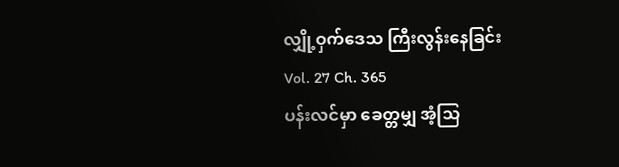လျှို့ဝှက်ဒေသ ကြီးလွန်းနေခြင်း
Vol. 27 Ch. 365
ပန်းလင်မှာ ခေတ္တမျှ အံ့သြ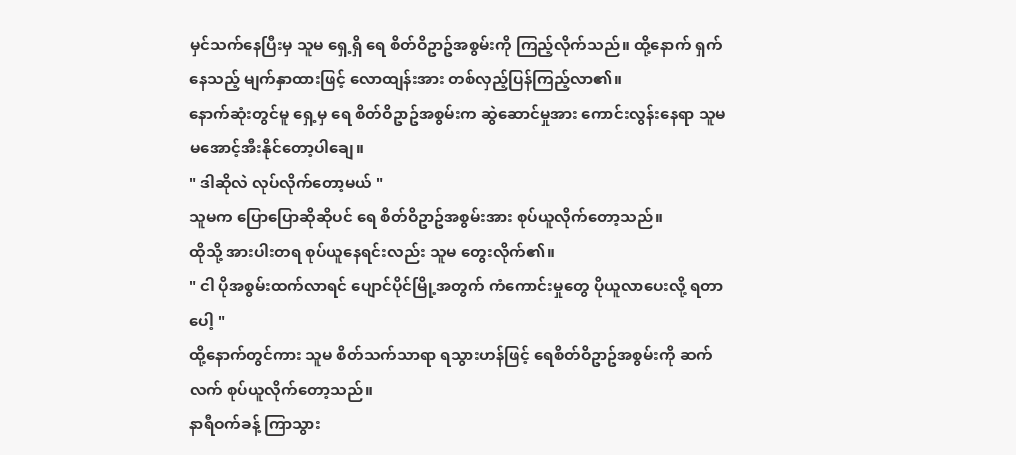မှင်သက်နေပြီးမှ သူမ ရှေ့ရှိ ရေ စိတ်ဝိဥာဥ်အစွမ်းကို ကြည့်လိုက်သည်။ ထို့နောက် ရှက်နေသည့် မျက်နှာထားဖြင့် လောထျန်းအား တစ်လှည့်ပြန်ကြည့်လာ၏။
နောက်ဆုံးတွင်မူ ရှေ့မှ ရေ စိတ်ဝိဥာဥ်အစွမ်းက ဆွဲဆောင်မှုအား ကောင်းလွန်းနေရာ သူမ မအောင့်အီးနိုင်တော့ပါချေ။
" ဒါဆိုလဲ လုပ်လိုက်တော့မယ် "
သူမက ပြောပြောဆိုဆိုပင် ရေ စိတ်ဝိဥာဥ်အစွမ်းအား စုပ်ယူလိုက်တော့သည်။
ထိုသို့ အားပါးတရ စုပ်ယူနေရင်းလည်း သူမ တွေးလိုက်၏။
" ငါ ပိုအစွမ်းထက်လာရင် ပျောင်ပိုင်မြို့အတွက် ကံကောင်းမှုတွေ ပိုယူလာပေးလို့ ရတာပေါ့ "
ထို့နောက်တွင်ကား သူမ စိတ်သက်သာရာ ရသွားဟန်ဖြင့် ရေစိတ်ဝိဥာဥ်အစွမ်းကို ဆက်လက် စုပ်ယူလိုက်တော့သည်။
နာရီဝက်ခန့် ကြာသွား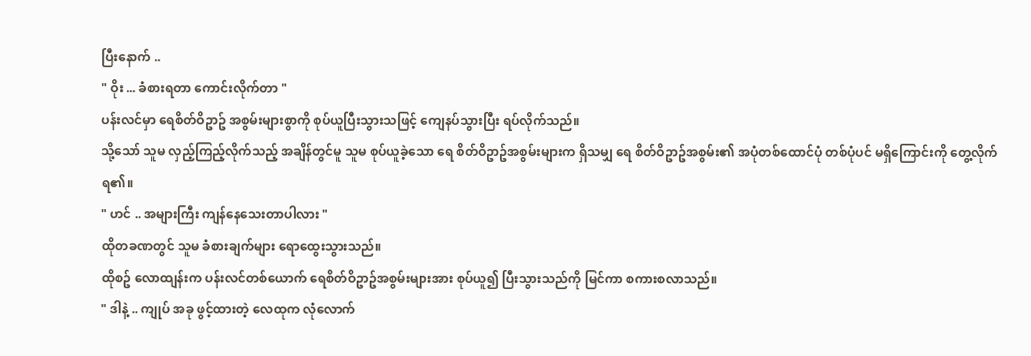ပြီးနောက် ..
" ဝိုး ... ခံစားရတာ ကောင်းလိုက်တာ "
ပန်းလင်မှာ ရေစိတ်ဝိဥာဥ် အစွမ်းများစွာကို စုပ်ယူပြီးသွားသဖြင့် ကျေနပ်သွားပြီး ရပ်လိုက်သည်။
သို့သော် သူမ လှည့်ကြည့်လိုက်သည့် အချိန်တွင်မူ သူမ စုပ်ယူခဲ့သော ရေ စိတ်ဝိဥာဥ်အစွမ်းများက ရှိသမျှ ရေ စိတ်ဝိဥာဥ်အစွမ်း၏ အပုံတစ်ထောင်ပုံ တစ်ပုံပင် မရှိကြောင်းကို တွေ့လိုက်ရ၏။
" ဟင် .. အများကြီး ကျန်နေသေးတာပါလား "
ထိုတခဏတွင် သူမ ခံစားချက်များ ရောထွေးသွားသည်။
ထိုစဥ် လောထျန်းက ပန်းလင်တစ်ယောက် ရေစိတ်ဝိဥာဥ်အစွမ်းများအား စုပ်ယူ၍ ပြီးသွားသည်ကို မြင်ကာ စကားစလာသည်။
" ဒါနဲ့ .. ကျုပ် အခု ဖွင့်ထားတဲ့ လေထုက လုံလောက်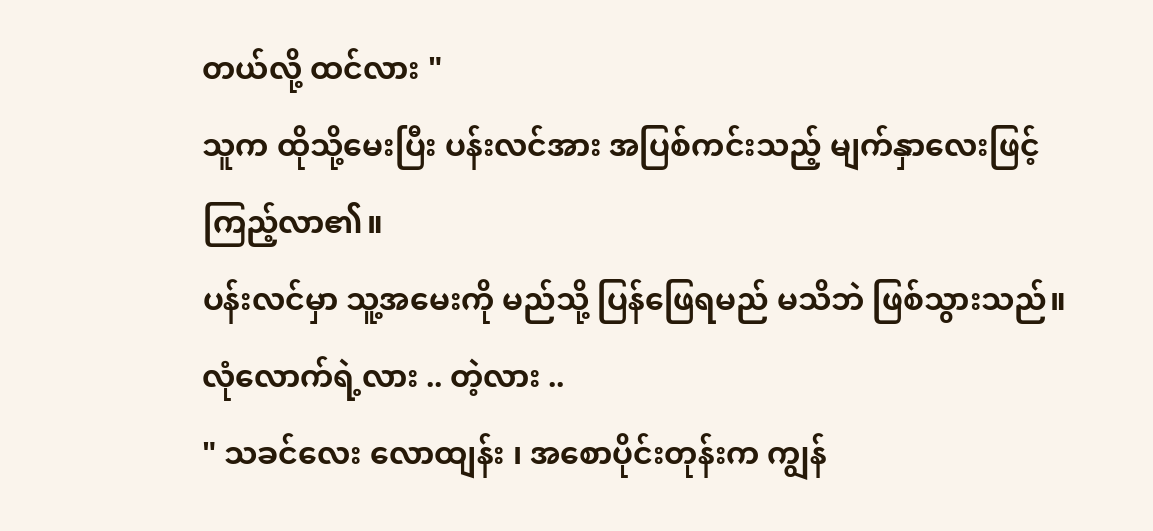တယ်လို့ ထင်လား "
သူက ထိုသို့မေးပြီး ပန်းလင်အား အပြစ်ကင်းသည့် မျက်နှာလေးဖြင့် ကြည့်လာ၏။
ပန်းလင်မှာ သူ့အမေးကို မည်သို့ ပြန်ဖြေရမည် မသိဘဲ ဖြစ်သွားသည်။
လုံလောက်ရဲ့လား .. တဲ့လား ..
" သခင်လေး လောထျန်း ၊ အစောပိုင်းတုန်းက ကျွန်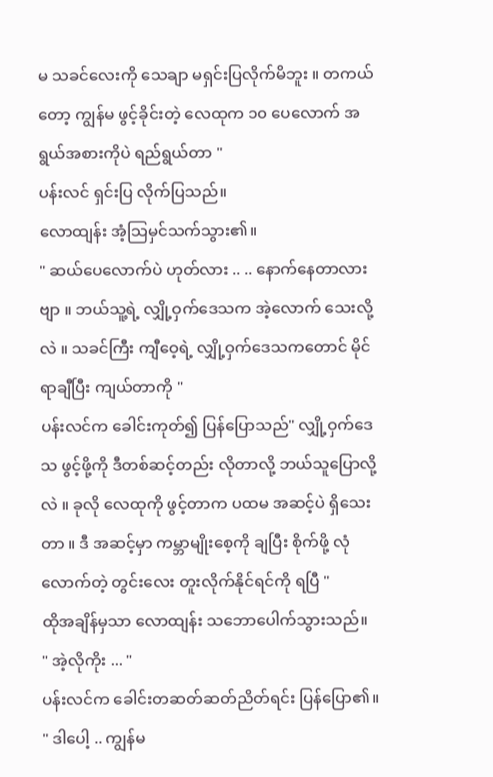မ သခင်လေးကို သေချာ မရှင်းပြလိုက်မိဘူး ။ တကယ်တော့ ကျွန်မ ဖွင့်ခိုင်းတဲ့ လေထုက ၁၀ ပေလောက် အရွယ်အစားကိုပဲ ရည်ရွယ်တာ "
ပန်းလင် ရှင်းပြ လိုက်ပြသည်။
လောထျန်း အံ့သြမှင်သက်သွား၏။
" ဆယ်ပေလောက်ပဲ ဟုတ်လား .. .. နောက်နေတာလားဗျာ ။ ဘယ်သူ့ရဲ့ လျှို့ဝှက်ဒေသက အဲ့လောက် သေးလို့လဲ ။ သခင်ကြီး ကျီဝေ့ရဲ့ လျှို့ဝှက်ဒေသကတောင် မိုင်ရာချီပြီး ကျယ်တာကို "
ပန်းလင်က ခေါင်းကုတ်၍ ပြန်ပြောသည်" လျှို့ဝှက်ဒေသ ဖွင့်ဖို့ကို ဒီတစ်ဆင့်တည်း လိုတာလို့ ဘယ်သူပြောလို့လဲ ။ ခုလို လေထုကို ဖွင့်တာက ပထမ အဆင့်ပဲ ရှိသေးတာ ။ ဒီ အဆင့်မှာ ကမ္ဘာမျိုးစေ့ကို ချပြီး စိုက်ဖို့ လုံလောက်တဲ့ တွင်းလေး တူးလိုက်နိုင်ရင်ကို ရပြီ "
ထိုအချိန်မှသာ လောထျန်း သဘောပေါက်သွားသည်။
" အဲ့လိုကိုး ... "
ပန်းလင်က ခေါင်းတဆတ်ဆတ်ညိတ်ရင်း ပြန်ပြော၏။
" ဒါပေါ့ .. ကျွန်မ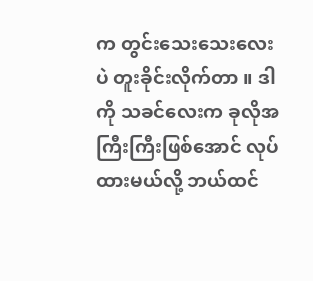က တွင်းသေးသေးလေးပဲ တူးခိုင်းလိုက်တာ ။ ဒါကို သခင်လေးက ခုလိုအကြီးကြီးဖြစ်အောင် လုပ်ထားမယ်လို့ ဘယ်ထင်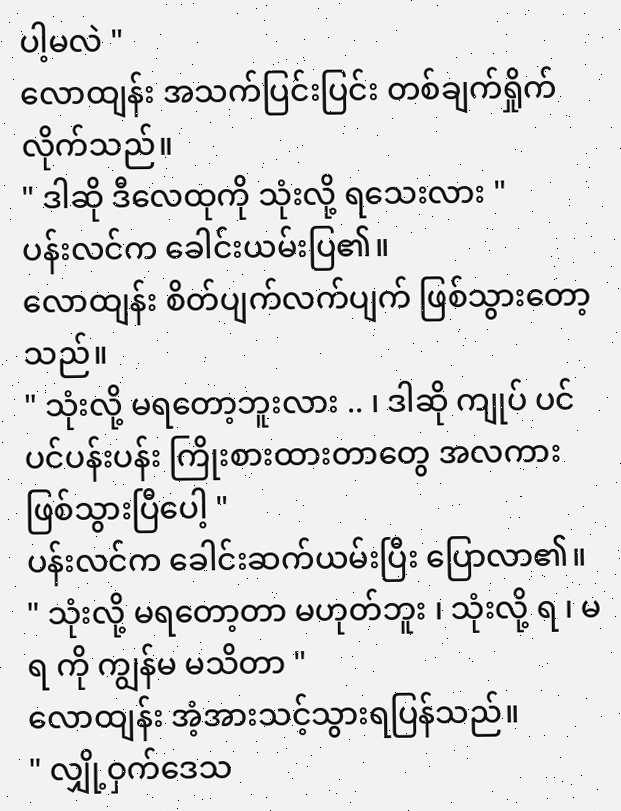ပါ့မလဲ "
လောထျန်း အသက်ပြင်းပြင်း တစ်ချက်ရှိုက်လိုက်သည်။
" ဒါဆို ဒီလေထုကို သုံးလို့ ရသေးလား "
ပန်းလင်က ခေါင်းယမ်းပြ၏။
လောထျန်း စိတ်ပျက်လက်ပျက် ဖြစ်သွားတော့သည်။
" သုံးလို့ မရတော့ဘူးလား .. ၊ ဒါဆို ကျုပ် ပင်ပင်ပန်းပန်း ကြိုးစားထားတာတွေ အလကား ဖြစ်သွားပြီပေါ့ "
ပန်းလင်က ခေါင်းဆက်ယမ်းပြီး ပြောလာ၏။
" သုံးလို့ မရတော့တာ မဟုတ်ဘူး ၊ သုံးလို့ ရ ၊ မရ ကို ကျွန်မ မသိတာ "
လောထျန်း အံ့အားသင့်သွားရပြန်သည်။
" လျှို့ဝှက်ဒေသ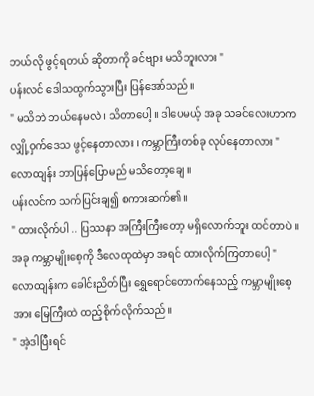ဘယ်လို ဖွင့်ရတယ် ဆိုတာကို ခင်ဗျား မသိဘူးလား "
ပန်းလင် ဒေါသထွက်သွားပြီး ပြန်အော်သည်။
" မသိဘဲ ဘယ်နေမလဲ ၊ သိတာပေါ့ ။ ဒါပေမယ့် အခု သခင်လေးဟာက လျှို့ဝှက်ဒေသ ဖွင့်နေတာလား ၊ ကမ္ဘာကြီးတစ်ခု လုပ်နေတာလား "
လောထျန်း ဘာပြန်ပြောမည် မသိတော့ချေ ။
ပန်းလင်က သက်ပြင်းချ၍ စကားဆက်၏။
" ထားလိုက်ပါ .. ပြဿနာ အကြီးကြီးတော့ မရှိလောက်ဘူး ထင်တာပဲ ။ အခု ကမ္ဘာမျိုးစေ့ကို ဒီလေထုထဲမှာ အရင် ထားလိုက်ကြတာပေါ့ "
လောထျန်းက ခေါင်းညိတ်ပြီး ရွှေရောင်တောက်နေသည့် ကမ္ဘာမျိုးစေ့အား မြေကြီးထဲ ထည့်စိုက်လိုက်သည်။
" အဲ့ဒါပြီးရင်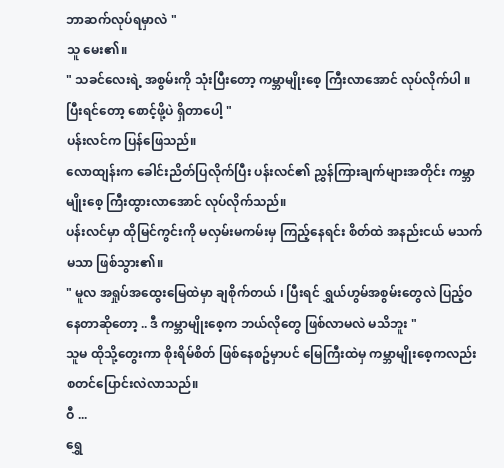ဘာဆက်လုပ်ရမှာလဲ "
သူ မေး၏။
" သခင်လေးရဲ့ အစွမ်းကို သုံးပြီးတော့ ကမ္ဘာမျိုးစေ့ ကြီးလာအောင် လုပ်လိုက်ပါ ။ ပြီးရင်တော့ စောင့်ဖို့ပဲ ရှိတာပေါ့ "
ပန်းလင်က ပြန်ဖြေသည်။
လောထျန်းက ခေါင်းညိတ်ပြလိုက်ပြီး ပန်းလင်၏ ညွှန်ကြားချက်များအတိုင်း ကမ္ဘာမျိုးစေ့ ကြီးထွားလာအောင် လုပ်လိုက်သည်။
ပန်းလင်မှာ ထိုမြင်ကွင်းကို မလှမ်းမကမ်းမှ ကြည့်နေရင်း စိတ်ထဲ အနည်းငယ် မသက်မသာ ဖြစ်သွား၏။
" မူလ အရှုပ်အထွေးမြေထဲမှာ ချစိုက်တယ် ၊ ပြီးရင် ရွှယ်ဟွမ်အစွမ်းတွေလဲ ပြည့်ဝနေတာဆိုတော့ .. ဒီ ကမ္ဘာမျိုးစေ့က ဘယ်လိုတွေ ဖြစ်လာမလဲ မသိဘူး "
သူမ ထိုသို့တွေးကာ စိုးရိမ်စိတ် ဖြစ်နေစဥ်မှာပင် မြေကြီးထဲမှ ကမ္ဘာမျိုးစေ့ကလည်း စတင်ပြောင်းလဲလာသည်။
ဝီ ...
ရွှေ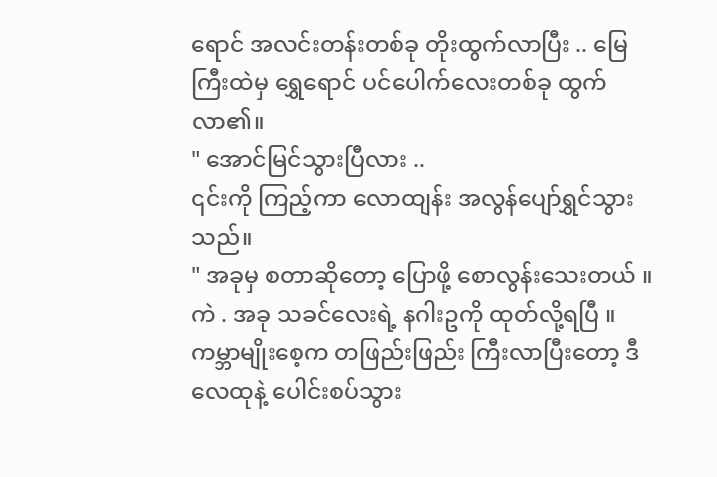ရောင် အလင်းတန်းတစ်ခု တိုးထွက်လာပြီး .. မြေကြီးထဲမှ ရွှေရောင် ပင်ပေါက်လေးတစ်ခု ထွက်လာ၏။
" အောင်မြင်သွားပြီလား ..
၎င်းကို ကြည့်ကာ လောထျန်း အလွန်ပျော်ရွှင်သွားသည်။
" အခုမှ စတာဆိုတော့ ပြောဖို့ စောလွန်းသေးတယ် ။ ကဲ . အခု သခင်လေးရဲ့ နဂါးဥကို ထုတ်လို့ရပြီ ။ ကမ္ဘာမျိုးစေ့က တဖြည်းဖြည်း ကြီးလာပြီးတော့ ဒီ လေထုနဲ့ ပေါင်းစပ်သွား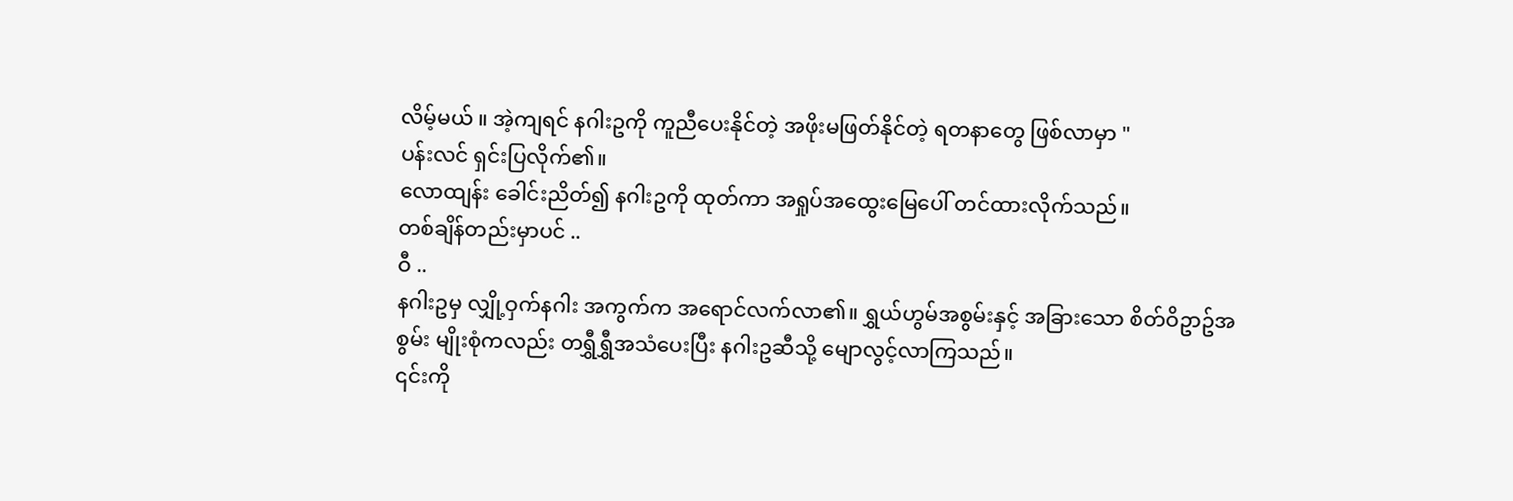လိမ့်မယ် ။ အဲ့ကျရင် နဂါးဥကို ကူညီပေးနိုင်တဲ့ အဖိုးမဖြတ်နိုင်တဲ့ ရတနာတွေ ဖြစ်လာမှာ "
ပန်းလင် ရှင်းပြလိုက်၏။
လောထျန်း ခေါင်းညိတ်၍ နဂါးဥကို ထုတ်ကာ အရှုပ်အထွေးမြေပေါ် တင်ထားလိုက်သည်။
တစ်ချိန်တည်းမှာပင် ..
ဝီ ..
နဂါးဥမှ လျှို့ဝှက်နဂါး အကွက်က အရောင်လက်လာ၏။ ရွှယ်ဟွမ်အစွမ်းနှင့် အခြားသော စိတ်ဝိဥာဥ်အစွမ်း မျိုးစုံကလည်း တရွှီရွှီအသံပေးပြီး နဂါးဥဆီသို့ မျောလွင့်လာကြသည်။
၎င်းကို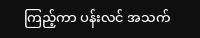ကြည့်ကာ ပန်းလင် အသက်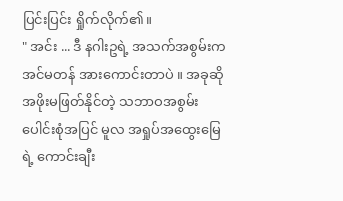ပြင်းပြင်း ရှိုက်လိုက်၏။
" အင်း ... ဒီ နဂါးဥရဲ့ အသက်အစွမ်းက အင်မတန် အားကောင်းတာပဲ ။ အခုဆို အဖိုးမဖြတ်နိုင်တဲ့ သဘာဝအစွမ်းပေါင်းစုံအပြင် မူလ အရှုပ်အထွေးမြေရဲ့ ကောင်းချီး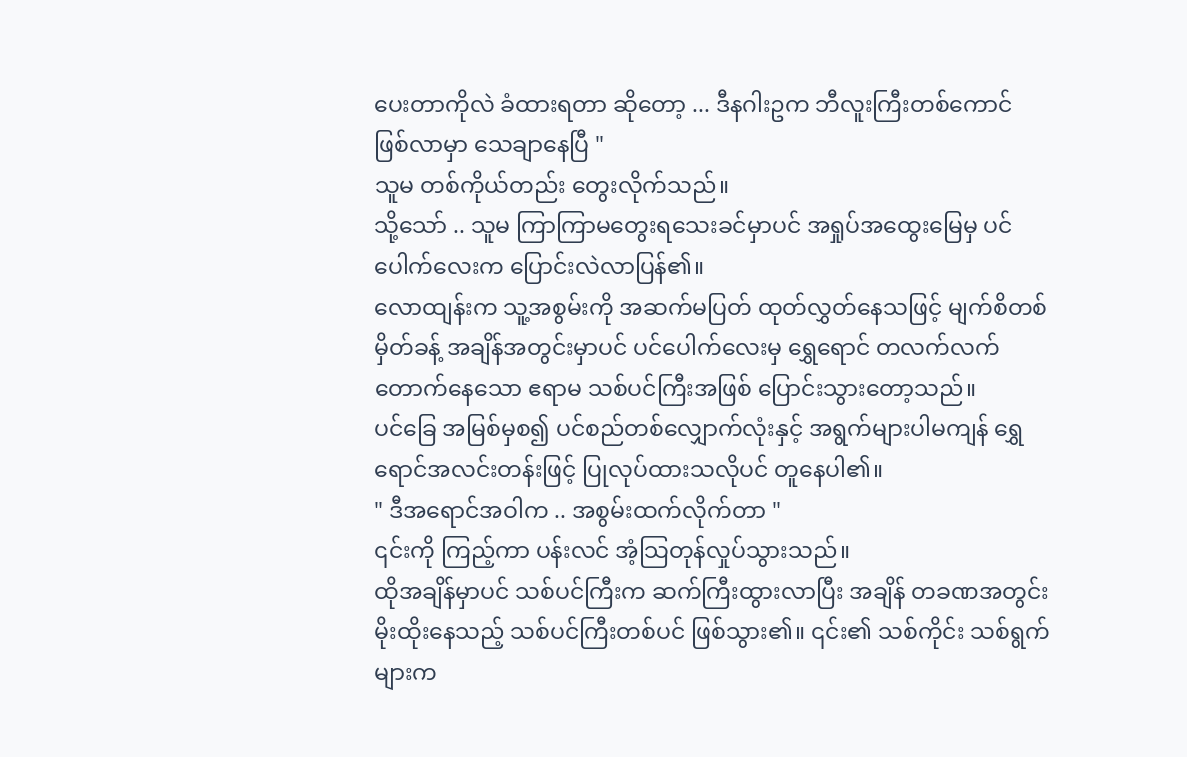ပေးတာကိုလဲ ခံထားရတာ ဆိုတော့ ... ဒီနဂါးဥက ဘီလူးကြီးတစ်ကောင် ဖြစ်လာမှာ သေချာနေပြီ "
သူမ တစ်ကိုယ်တည်း တွေးလိုက်သည်။
သို့သော် .. သူမ ကြာကြာမတွေးရသေးခင်မှာပင် အရှုပ်အထွေးမြေမှ ပင်ပေါက်လေးက ပြောင်းလဲလာပြန်၏။
လောထျန်းက သူ့အစွမ်းကို အဆက်မပြတ် ထုတ်လွှတ်နေသဖြင့် မျက်စိတစ်မှိတ်ခန့် အချိန်အတွင်းမှာပင် ပင်ပေါက်လေးမှ ရွှေရောင် တလက်လက်တောက်နေသော ဧရာမ သစ်ပင်ကြီးအဖြစ် ပြောင်းသွားတော့သည်။
ပင်ခြေ အမြစ်မှစ၍ ပင်စည်တစ်လျှောက်လုံးနှင့် အရွက်များပါမကျန် ရွှေရောင်အလင်းတန်းဖြင့် ပြုလုပ်ထားသလိုပင် တူနေပါ၏။
" ဒီအရောင်အဝါက .. အစွမ်းထက်လိုက်တာ "
၎င်းကို ကြည့်ကာ ပန်းလင် အံ့သြတုန်လှုပ်သွားသည်။
ထိုအချိန်မှာပင် သစ်ပင်ကြီးက ဆက်ကြီးထွားလာပြီး အချိန် တခဏအတွင်း မိုးထိုးနေသည့် သစ်ပင်ကြီးတစ်ပင် ဖြစ်သွား၏။ ၎င်း၏ သစ်ကိုင်း သစ်ရွက်များက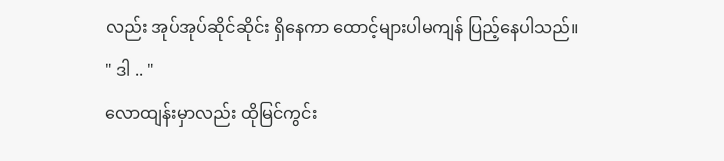လည်း အုပ်အုပ်ဆိုင်ဆိုင်း ရှိနေကာ ထောင့်များပါမကျန် ပြည့်နေပါသည်။
" ဒါ .. "
လောထျန်းမှာလည်း ထိုမြင်ကွင်း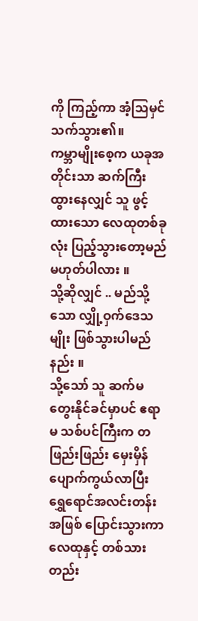ကို ကြည့်ကာ အံ့သြမှင်သက်သွား၏။
ကမ္ဘာမျိုးစေ့က ယခုအတိုင်းသာ ဆက်ကြီးထွားနေလျှင် သူ ဖွင့်ထားသော လေထုတစ်ခုလုံး ပြည့်သွားတော့မည် မဟုတ်ပါလား ။
သို့ဆိုလျှင် .. မည်သို့သော လျှို့ဝှက်ဒေသမျိုး ဖြစ်သွားပါမည်နည်း ။
သို့သော် သူ ဆက်မတွေးနိုင်ခင်မှာပင် ဧရာမ သစ်ပင်ကြီးက တဖြည်းဖြည်း မှေးမှိန် ပျောက်ကွယ်လာပြီး ရွှေရောင်အလင်းတန်းအဖြစ် ပြောင်းသွားကာ လေထုနှင့် တစ်သားတည်း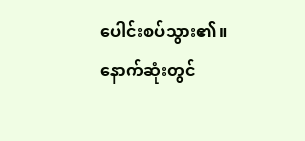ပေါင်းစပ်သွား၏။
နောက်ဆုံးတွင်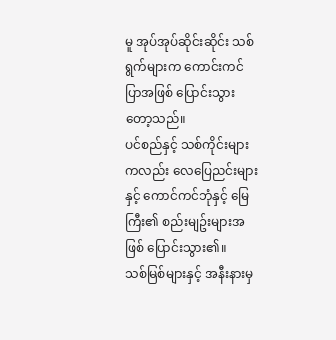မူ အုပ်အုပ်ဆိုင်းဆိုင်း သစ်ရွက်များက ကောင်းကင်ပြာအဖြစ် ပြောင်းသွားတော့သည်။
ပင်စည်နှင့် သစ်ကိုင်းများကလည်း လေပြေညင်းများနှင့် ကောင်ကင်ဘုံနှင့် မြေကြီး၏ စည်းမျဥ်းများအဖြစ် ပြောင်းသွား၏။
သစ်မြစ်များနှင့် အနီးနားမှ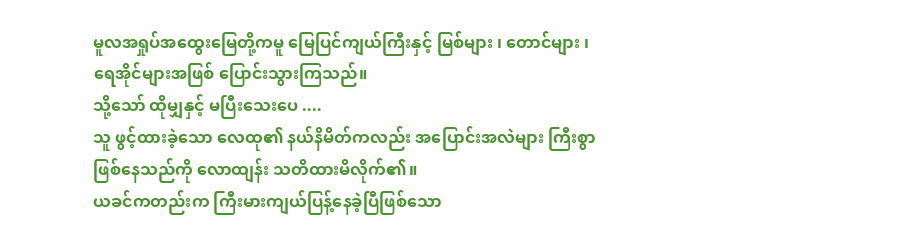မူလအရှုပ်အထွေးမြေတို့ကမူ မြေပြင်ကျယ်ကြီးနှင့် မြစ်များ ၊ တောင်များ ၊ ရေအိုင်များအဖြစ် ပြောင်းသွားကြသည်။
သို့သော် ထိုမျှနှင့် မပြီးသေးပေ ....
သူ ဖွင့်ထားခဲ့သော လေထု၏ နယ်နိမိတ်ကလည်း အပြောင်းအလဲများ ကြီးစွာ ဖြစ်နေသည်ကို လောထျန်း သတိထားမိလိုက်၏။
ယခင်ကတည်းက ကြီးမားကျယ်ပြန့်နေခဲ့ပြီဖြစ်သော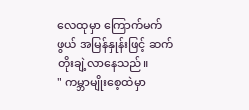လေထုမှာ ကြောက်မက်ဖွယ် အမြန်နှုန်းဖြင့် ဆက်တိုးချဲ့လာနေသည်။
" ကမ္ဘာမျိုးစေ့ထဲမှာ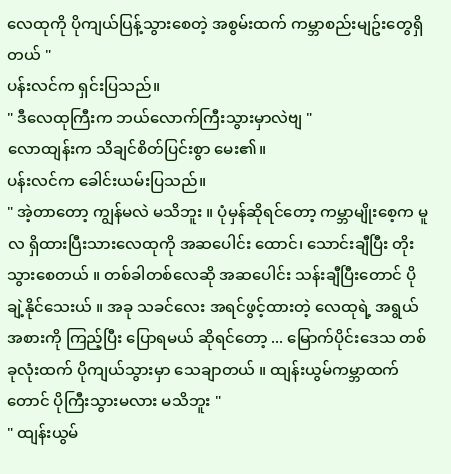လေထုကို ပိုကျယ်ပြန့်သွားစေတဲ့ အစွမ်းထက် ကမ္ဘာစည်းမျဥ်းတွေရှိတယ် "
ပန်းလင်က ရှင်းပြသည်။
" ဒီလေထုကြီးက ဘယ်လောက်ကြီးသွားမှာလဲဗျ "
လောထျန်းက သိချင်စိတ်ပြင်းစွာ မေး၏။
ပန်းလင်က ခေါင်းယမ်းပြသည်။
" အဲ့တာတော့ ကျွန်မလဲ မသိဘူး ။ ပုံမှန်ဆိုရင်တော့ ကမ္ဘာမျိုးစေ့က မူလ ရှိထားပြီးသားလေထုကို အဆပေါင်း ထောင်၊ သောင်းချီပြီး တိုးသွားစေတယ် ။ တစ်ခါတစ်လေဆို အဆပေါင်း သန်းချီပြီးတောင် ပိုချဲ့နိုင်သေးယ် ။ အခု သခင်လေး အရင်ဖွင့်ထားတဲ့ လေထုရဲ့ အရွယ်အစားကို ကြည့်ပြီး ပြောရမယ် ဆိုရင်တော့ ... မြောက်ပိုင်းဒေသ တစ်ခုလုံးထက် ပိုကျယ်သွားမှာ သေချာတယ် ။ ထျန်းယွမ်ကမ္ဘာထက်တောင် ပိုကြီးသွားမလား မသိဘူး "
" ထျန်းယွမ်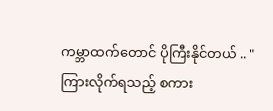ကမ္ဘာထက်တောင် ပိုကြီးနိုင်တယ် .. "
ကြားလိုက်ရသည့် စကား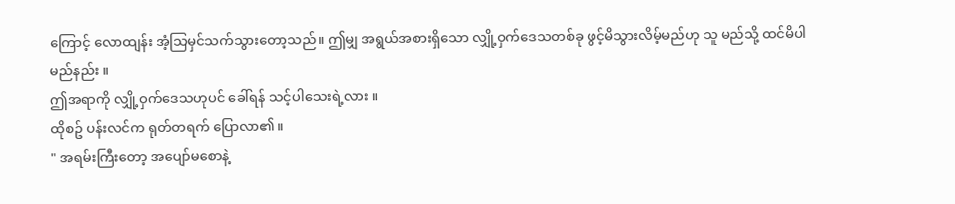ကြောင့် လောထျန်း အံ့သြမှင်သက်သွားတော့သည်။ ဤမျှ အရွယ်အစားရှိသော လျှို့ဝှက်ဒေသတစ်ခု ဖွင့်မိသွားလိမ့်မည်ဟု သူ မည်သို့ ထင်မိပါမည်နည်း ။
ဤအရာကို လျှို့ဝှက်ဒေသဟုပင် ခေါ်ရန် သင့်ပါသေးရဲ့လား ။
ထိုစဥ် ပန်းလင်က ရုတ်တရက် ပြောလာ၏။
" အရမ်းကြီးတော့ အပျော်မစောနဲ့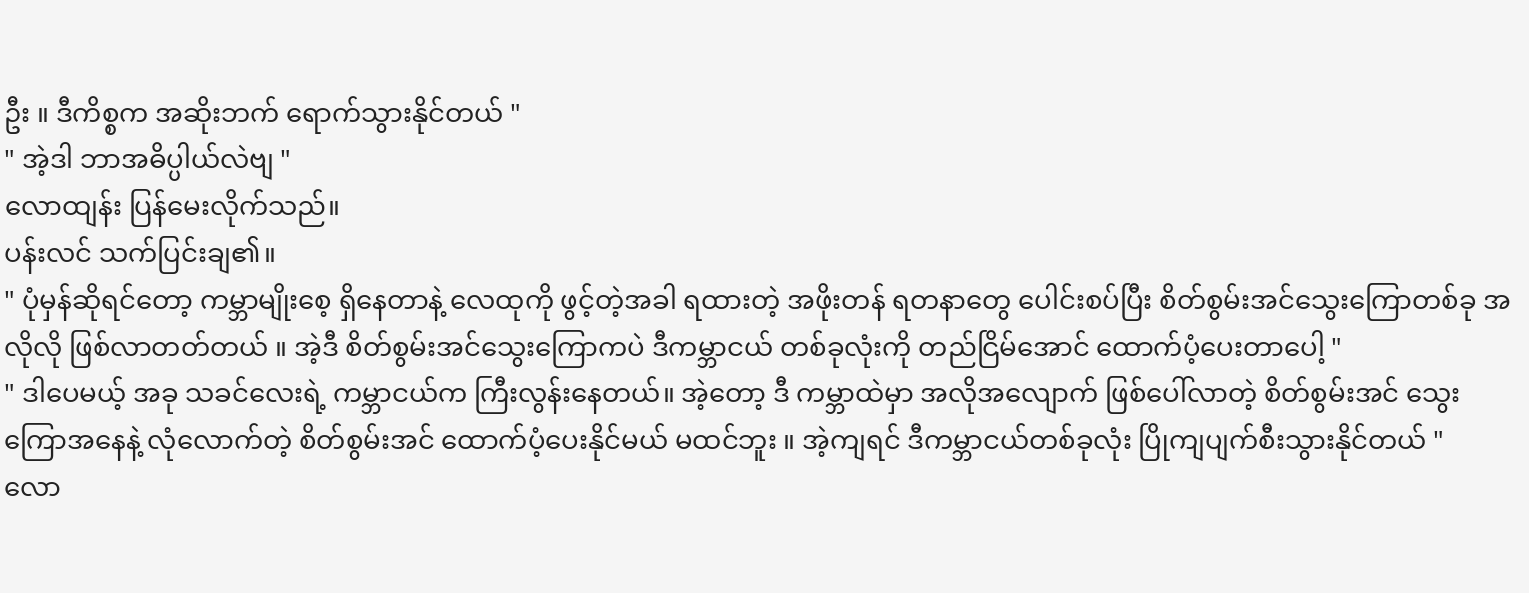ဦး ။ ဒီကိစ္စက အဆိုးဘက် ရောက်သွားနိုင်တယ် "
" အဲ့ဒါ ဘာအဓိပ္ပါယ်လဲဗျ "
လောထျန်း ပြန်မေးလိုက်သည်။
ပန်းလင် သက်ပြင်းချ၏။
" ပုံမှန်ဆိုရင်တော့ ကမ္ဘာမျိုးစေ့ ရှိနေတာနဲ့ လေထုကို ဖွင့်တဲ့အခါ ရထားတဲ့ အဖိုးတန် ရတနာတွေ ပေါင်းစပ်ပြီး စိတ်စွမ်းအင်သွေးကြောတစ်ခု အလိုလို ဖြစ်လာတတ်တယ် ။ အဲ့ဒီ စိတ်စွမ်းအင်သွေးကြောကပဲ ဒီကမ္ဘာငယ် တစ်ခုလုံးကို တည်ငြိမ်အောင် ထောက်ပံ့ပေးတာပေါ့ "
" ဒါပေမယ့် အခု သခင်လေးရဲ့ ကမ္ဘာငယ်က ကြီးလွန်းနေတယ်။ အဲ့တော့ ဒီ ကမ္ဘာထဲမှာ အလိုအလျောက် ဖြစ်ပေါ်လာတဲ့ စိတ်စွမ်းအင် သွေးကြောအနေနဲ့ လုံလောက်တဲ့ စိတ်စွမ်းအင် ထောက်ပံ့ပေးနိုင်မယ် မထင်ဘူး ။ အဲ့ကျရင် ဒီကမ္ဘာငယ်တစ်ခုလုံး ပြိုကျပျက်စီးသွားနိုင်တယ် "
လော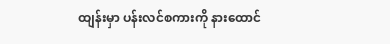ထျန်းမှာ ပန်းလင်စကားကို နားထောင်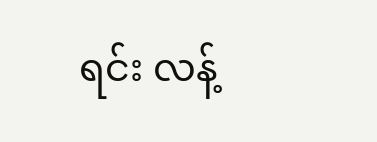ရင်း လန့်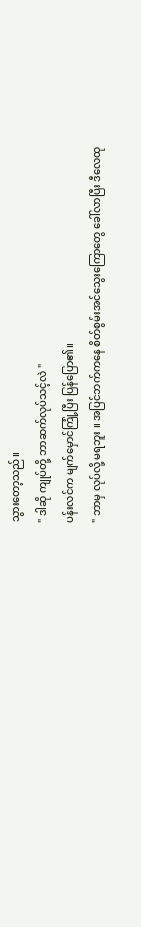သွားတော့သည်။
" ဒါဆို ကျုပ်တို့ ဘာဆက်လုပ်သင့်လဲ "
ပန်းလင်က မျက်မှောင်ကြုံ့ပြီး ပြန်ပြော၏။
" ဘာမှ လုပ်လို့ မရဘူး ။ အပြင်ဘက်ကနေ စိတ်စွမ်းအင်သွေးကြောတွေ ခေါ်လာပြီး ဒီလေထု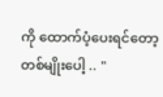ကို ထောက်ပံ့ပေးရင်တော့ တစ်မျိုးပေါ့ .. "